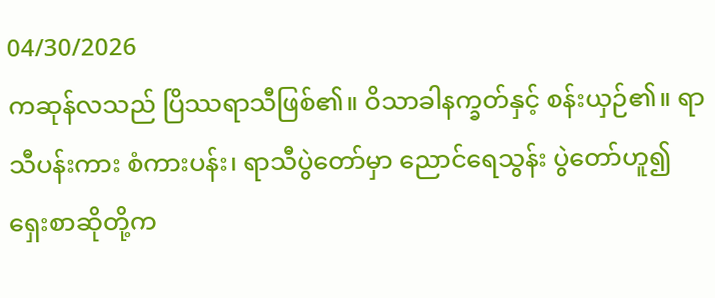04/30/2026
ကဆုန်လသည် ပြိဿရာသီဖြစ်၏။ ဝိသာခါနက္ခတ်နှင့် စန်းယှဉ်၏။ ရာသီပန်းကား စံကားပန်း၊ ရာသီပွဲတော်မှာ ညောင်ရေသွန်း ပွဲတော်ဟူ၍ ရှေးစာဆိုတို့က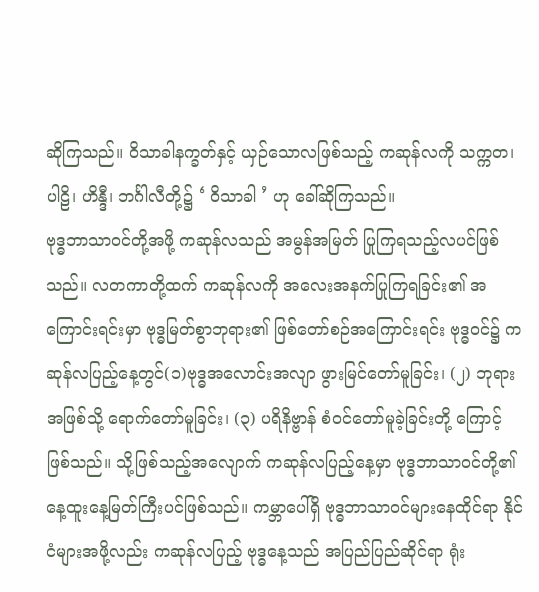ဆိုကြသည်။ ဝိသာခါနက္ခတ်နှင့် ယှဉ်သောလဖြစ်သည့် ကဆုန်လကို သက္ကတ၊ ပါဠိ၊ ဟိန္ဒီ၊ ဘင်္ဂါလီတို့၌ ‘ ဝိသာခါ ’ ဟု ခေါ်ဆိုကြသည်။
ဗုဒ္ဓဘာသာဝင်တို့အဖို့ ကဆုန်လသည် အမွန်အမြတ် ပြုကြရသည့်လပင်ဖြစ်သည်။ လတကာတို့ထက် ကဆုန်လကို အလေးအနက်ပြုကြရခြင်း၏ အကြောင်းရင်းမှာ ဗုဒ္ဓမြတ်စွာဘုရား၏ ဖြစ်တော်စဉ်အကြောင်းရင်း ဗုဒ္ဓဝင်၌ ကဆုန်လပြည့်နေ့တွင်(၁)ဗုဒ္ဓအလောင်းအလျာ ဖွားမြင်တော်မူခြင်း၊ (၂) ဘုရားအဖြစ်သို့ ရောက်တော်မူခြင်း၊ (၃) ပရိနိဗ္ဗာန် စံဝင်တော်မူခဲ့ခြင်းတို့ ကြောင့်ဖြစ်သည်။ သို့ဖြစ်သည့်အလျောက် ကဆုန်လပြည့်နေ့မှာ ဗုဒ္ဓဘာသာဝင်တို့၏ နေ့ထူးနေ့မြတ်ကြီးပင်ဖြစ်သည်။ ကမ္ဘာပေါ်ရှိ ဗုဒ္ဓဘာသာဝင်များနေထိုင်ရာ နိုင်ငံများအဖို့လည်း ကဆုန်လပြည့် ဗုဒ္ဓနေ့သည် အပြည်ပြည်ဆိုင်ရာ ရုံး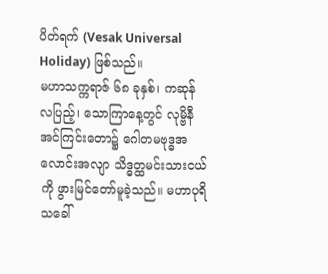ပိတ်ရက် (Vesak Universal Holiday) ဖြစ်သည်။
မဟာသက္ကရာဇ် ၆၈ ခုနှစ်၊ ကဆုန်လပြည့်၊ သောကြာနေ့တွင် လုမ္ဗိနီအင်ကြင်းတော၌ ဂေါတမဗုဒ္ဓအလောင်းအလျာ သိဒ္ဓတ္ထမင်းသားငယ်ကို ဖွားမြင်တော်မူခဲ့သည်။ မဟာပုရိသခေါ်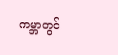ကမ္ဘာတွင်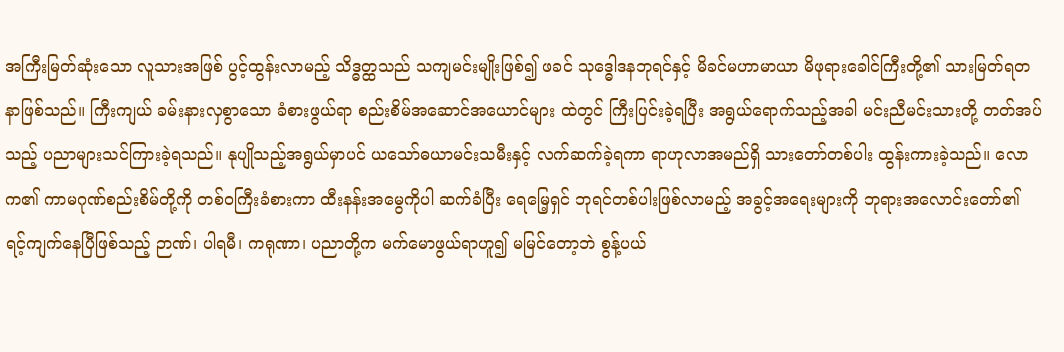အကြီးမြတ်ဆုံးသော လူသားအဖြစ် ပွင့်ထွန်းလာမည့် သိဒ္ဓတ္ထသည် သကျမင်းမျိုးဖြစ်၍ ဖခင် သုဒ္ဓေါဒနဘုရင်နှင့် မိခင်မဟာမာယာ မိဖုရားခေါင်ကြီးတို့၏ သားမြတ်ရတနာဖြစ်သည်။ ကြီးကျယ် ခမ်းနားလှစွာသော ခံစားဖွယ်ရာ စည်းစိမ်အဆောင်အယောင်များ ထဲတွင် ကြီးပြင်းခဲ့ရပြီး အရွယ်ရောက်သည့်အခါ မင်းညီမင်းသားတို့ တတ်အပ်သည့် ပညာများသင်ကြားခဲ့ရသည်။ နုပျိုသည့်အရွယ်မှာပင် ယသော်ဓယာမင်းသမီးနှင့် လက်ဆက်ခဲ့ရကာ ရာဟုလာအမည်ရှိ သားတော်တစ်ပါး ထွန်းကားခဲ့သည်။ လောက၏ ကာမဂုဏ်စည်းစိမ်တို့ကို တစ်ဝကြီးခံစားကာ ထီးနန်းအမွေကိုပါ ဆက်ခံပြီး ရေမြေ့ရှင် ဘုရင်တစ်ပါးဖြစ်လာမည့် အခွင့်အရေးများကို ဘုရားအလောင်းတော်၏ ရင့်ကျက်နေပြီဖြစ်သည့် ဉာဏ်၊ ပါရမီ၊ ကရုဏာ၊ ပညာတို့က မက်မောဖွယ်ရာဟူ၍ မမြင်တော့ဘဲ စွန့်ပယ်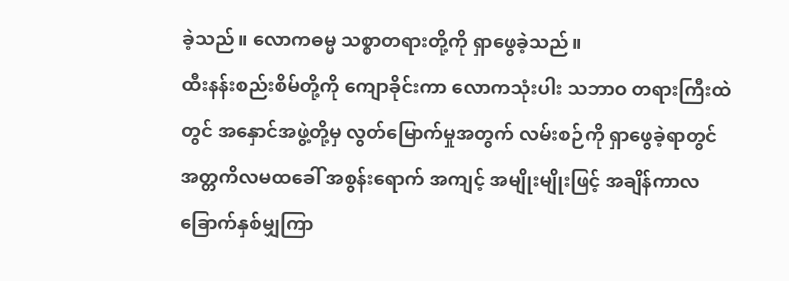ခဲ့သည်။ လောကဓမ္မ သစ္စာတရားတို့ကို ရှာဖွေခဲ့သည်။
ထီးနန်းစည်းစိမ်တို့ကို ကျောခိုင်းကာ လောကသုံးပါး သဘာဝ တရားကြီးထဲတွင် အနှောင်အဖွဲ့တို့မှ လွတ်မြောက်မှုအတွက် လမ်းစဉ်ကို ရှာဖွေခဲ့ရာတွင် အတ္တကိလမထခေါ် အစွန်းရောက် အကျင့် အမျိုးမျိုးဖြင့် အချိန်ကာလ ခြောက်နှစ်မျှကြာ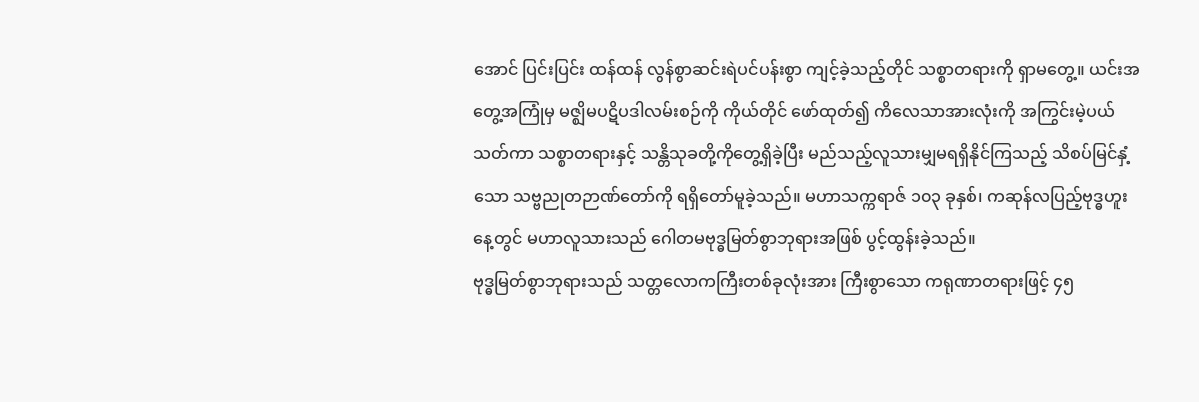အောင် ပြင်းပြင်း ထန်ထန် လွန်စွာဆင်းရဲပင်ပန်းစွာ ကျင့်ခဲ့သည့်တိုင် သစ္စာတရားကို ရှာမတွေ့။ ယင်းအတွေ့အကြုံမှ မဇ္ဈိမပဋိပဒါလမ်းစဉ်ကို ကိုယ်တိုင် ဖော်ထုတ်၍ ကိလေသာအားလုံးကို အကြွင်းမဲ့ပယ်သတ်ကာ သစ္စာတရားနှင့် သန္တိသုခတို့ကိုတွေ့ရှိခဲ့ပြီး မည်သည့်လူသားမျှမရရှိနိုင်ကြသည့် သိစပ်မြင်နှံ့သော သဗ္ဗညုတဉာဏ်တော်ကို ရရှိတော်မူခဲ့သည်။ မဟာသက္ကရာဇ် ၁၀၃ ခုနှစ်၊ ကဆုန်လပြည့်ဗုဒ္ဓဟူးနေ့တွင် မဟာလူသားသည် ဂေါတမဗုဒ္ဓမြတ်စွာဘုရားအဖြစ် ပွင့်ထွန်းခဲ့သည်။
ဗုဒ္ဓမြတ်စွာဘုရားသည် သတ္တလောကကြီးတစ်ခုလုံးအား ကြီးစွာသော ကရုဏာတရားဖြင့် ၄၅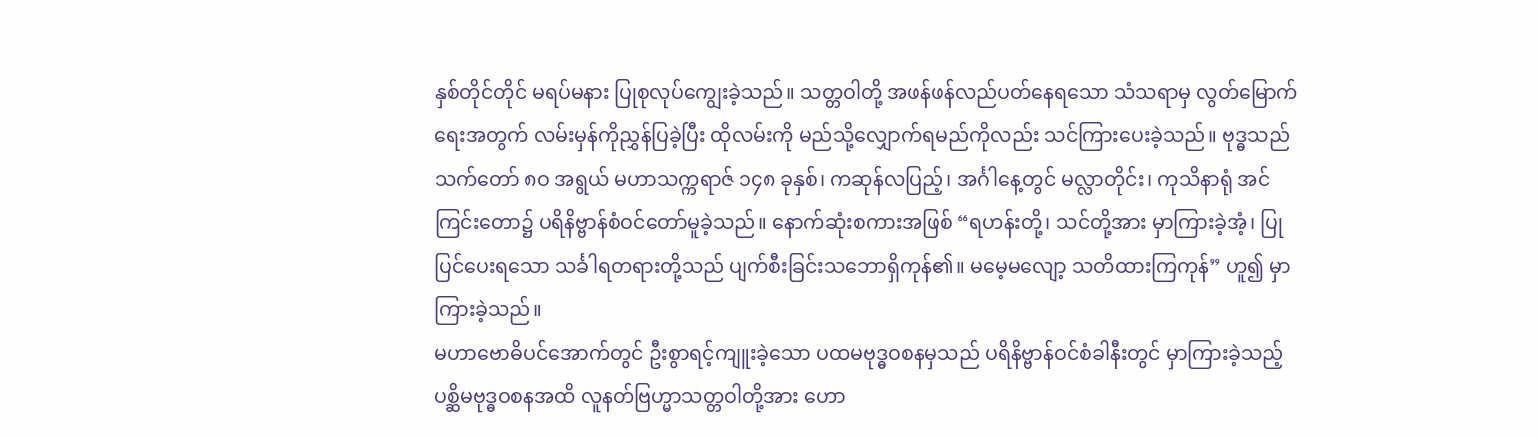နှစ်တိုင်တိုင် မရပ်မနား ပြုစုလုပ်ကျွေးခဲ့သည်။ သတ္တဝါတို့ အဖန်ဖန်လည်ပတ်နေရသော သံသရာမှ လွတ်မြောက်ရေးအတွက် လမ်းမှန်ကိုညွှန်ပြခဲ့ပြီး ထိုလမ်းကို မည်သို့လျှောက်ရမည်ကိုလည်း သင်ကြားပေးခဲ့သည်။ ဗုဒ္ဓသည် သက်တော် ၈ဝ အရွယ် မဟာသက္ကရာဇ် ၁၄၈ ခုနှစ်၊ ကဆုန်လပြည့်၊ အင်္ဂါနေ့တွင် မလ္လာတိုင်း၊ ကုသိနာရုံ အင်ကြင်းတော၌ ပရိနိဗ္ဗာန်စံဝင်တော်မူခဲ့သည်။ နောက်ဆုံးစကားအဖြစ် “ရဟန်းတို့၊ သင်တို့အား မှာကြားခဲ့အံ့၊ ပြုပြင်ပေးရသော သင်္ခါရတရားတို့သည် ပျက်စီးခြင်းသဘောရှိကုန်၏။ မမေ့မလျော့ သတိထားကြကုန်” ဟူ၍ မှာကြားခဲ့သည်။
မဟာဗောဓိပင်အောက်တွင် ဦးစွာရင့်ကျူးခဲ့သော ပထမဗုဒ္ဓဝစနမှသည် ပရိနိဗ္ဗာန်ဝင်စံခါနီးတွင် မှာကြားခဲ့သည့် ပစ္ဆိမဗုဒ္ဓဝစနအထိ လူနတ်ဗြဟ္မာသတ္တဝါတို့အား ဟော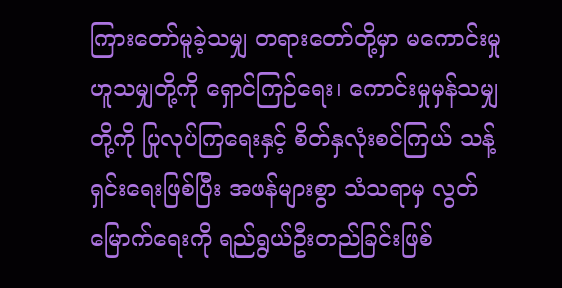ကြားတော်မူခဲ့သမျှ တရားတော်တို့မှာ မကောင်းမှုဟူသမျှတို့ကို ရှောင်ကြဉ်ရေး၊ ကောင်းမှုမှန်သမျှတို့ကို ပြုလုပ်ကြရေးနှင့် စိတ်နှလုံးစင်ကြယ် သန့်ရှင်းရေးဖြစ်ပြီး အဖန်များစွာ သံသရာမှ လွတ်မြောက်ရေးကို ရည်ရွယ်ဦးတည်ခြင်းဖြစ်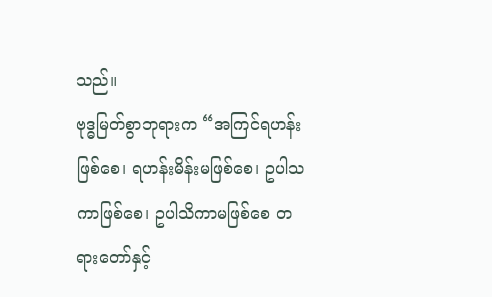သည်။
ဗုဒ္ဓမြတ်စွာဘုရားက “အကြင်ရဟန်းဖြစ်စေ၊ ရဟန်းမိန်းမဖြစ်စေ၊ ဥပါသကာဖြစ်စေ၊ ဥပါသိကာမဖြစ်စေ တရားတော်နှင့်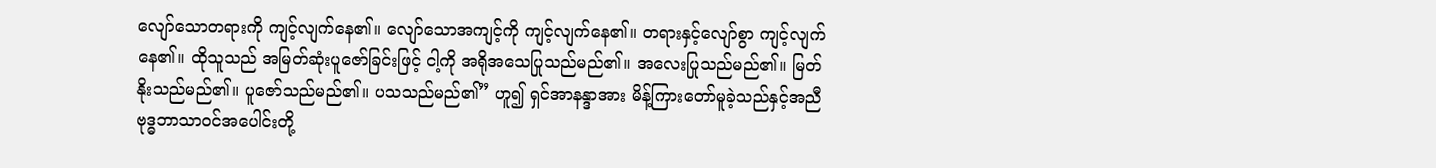လျော်သောတရားကို ကျင့်လျက်နေ၏။ လျော်သောအကျင့်ကို ကျင့်လျက်နေ၏။ တရားနှင့်လျော်စွာ ကျင့်လျက်နေ၏။ ထိုသူသည် အမြတ်ဆုံးပူဇော်ခြင်းဖြင့် ငါ့ကို အရိုအသေပြုသည်မည်၏။ အလေးပြုသည်မည်၏။ မြတ်နိုးသည်မည်၏။ ပူဇော်သည်မည်၏။ ပသသည်မည်၏” ဟူ၍ ရှင်အာနန္ဒာအား မိန့်ကြားတော်မူခဲ့သည်နှင့်အညီ ဗုဒ္ဓဘာသာဝင်အပေါင်းတို့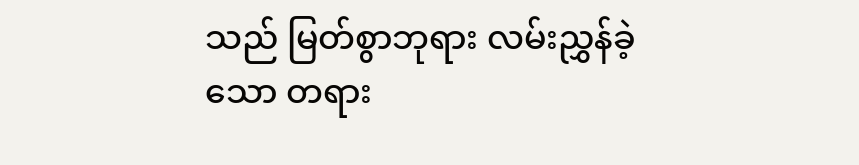သည် မြတ်စွာဘုရား လမ်းညွှန်ခဲ့သော တရား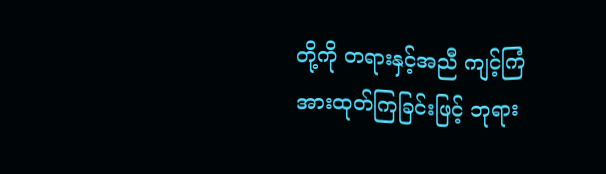တို့ကို တရားနှင့်အညီ ကျင့်ကြံအားထုတ်ကြခြင်းဖြင့် ဘုရား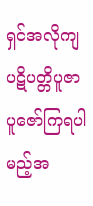ရှင်အလိုကျ ပဋိပတ္တိပူဇာ ပူဇော်ကြရပါမည့်အ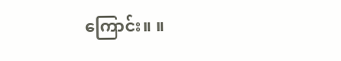ကြောင်း။ ။